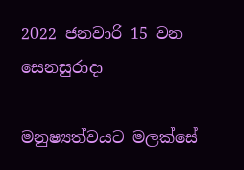2022 ජනවාරි 15 වන සෙනසුරාදා

මනුෂ්‍යත්වයට මලක්සේ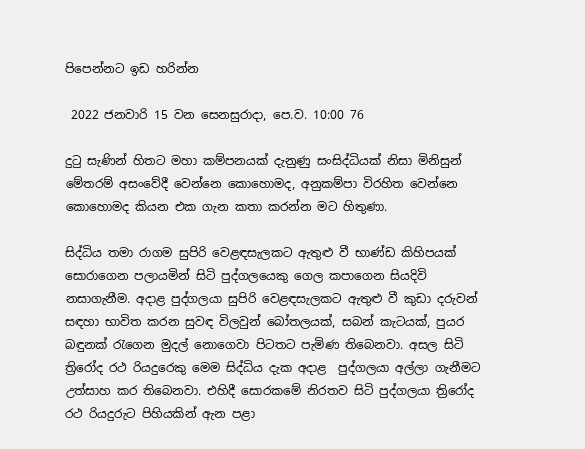පිපෙන්නට ඉඩ හරින්න

 2022 ජනවාරි 15 වන සෙනසුරාදා, පෙ.ව. 10:00 76

දුටු සැණින් හිතට මහා කම්පනයක් දැනුණු සංසිද්ධියක් නිසා මිනිසුන් මේතරම් අසංවේදී වෙන්නෙ කොහොමද, අනුකම්පා විරහිත වෙන්නෙ කොහොමද කියන එක ගැන කතා කරන්න මට හිතුණා.

සිද්ධිය තමා රාගම සුපිරි වෙළඳසැලකට ඇතුළු වී භාණ්ඩ කිහිපයක් සොරාගෙන පලායමින් සිටි පුද්ගලයෙකු ගෙල කපාගෙන සියදිවි නසාගැනීම. අදාළ පුද්ගලයා සුපිරි වෙළඳසැලකට ඇතුළු වී කුඩා දරුවන් සඳහා භාවිත කරන සුවඳ විලවුන් බෝතලයක්, සබන් කැටයක්, පුයර බඳුනක් රැගෙන මුදල් නොගෙවා පිටතට පැමිණ තිබෙනවා. අසල සිටි ත්‍රිරෝද රථ රියදුරෙකු මෙම සිද්ධිය දැක අදාළ  පුද්ගලයා අල්ලා ගැනීමට උත්සාහ කර තිබෙනවා. එහිදී සොරකමේ නිරතව සිටි පුද්ගලයා ත්‍රිරෝද රථ රියදුරුට පිහියකින් ඇන පළා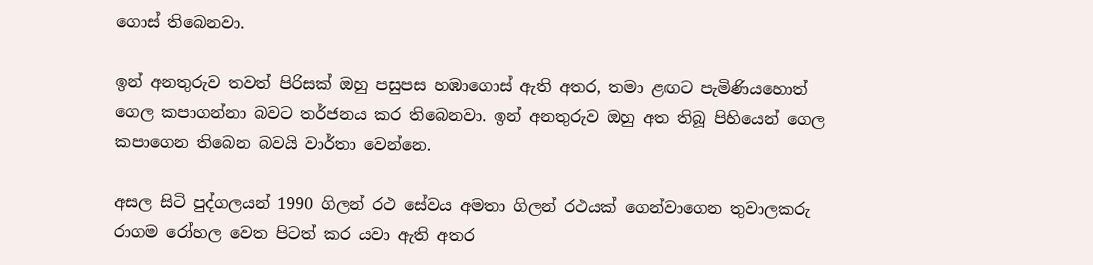ගොස් තිබෙනවා.

ඉන් අනතුරුව තවත් පිරිසක් ඔහු පසුපස හඹාගොස් ඇති අතර, තමා ළඟට පැමිණියහොත් ගෙල කපාගන්නා බවට තර්ජනය කර තිබෙනවා. ඉන් අනතුරුව ඔහු අත තිබූ පිහියෙන් ගෙල කපාගෙන තිබෙන බවයි වාර්තා වෙන්නෙ.

අසල සිටි පුද්ගලයන් 1990 ගිලන් රථ සේවය අමතා ගිලන් රථයක් ගෙන්වාගෙන තුවාලකරු රාගම රෝහල වෙත පිටත් කර යවා ඇති අතර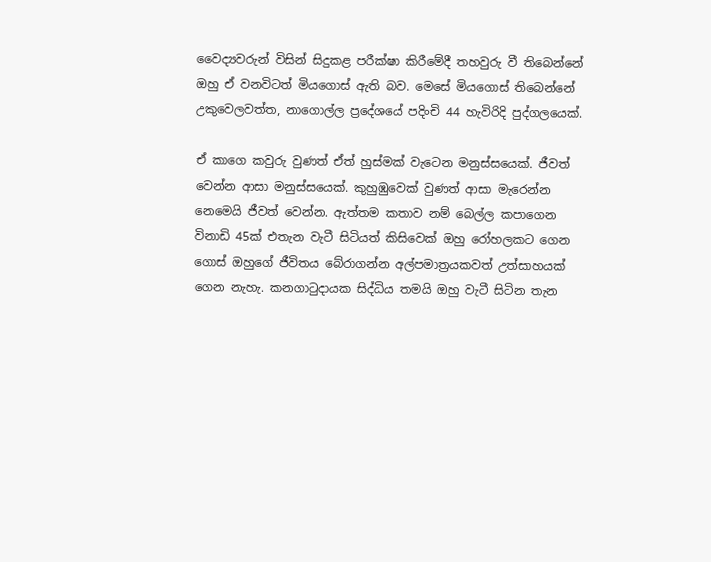වෛද්‍යවරුන් විසින් සිදුකළ පරීක්ෂා කිරීමේදී තහවුරු වී තිබෙන්නේ ඔහු ඒ වනවිටත් මියගොස් ඇති බව. මෙසේ මියගොස් තිබෙන්නේ උකුවෙලවත්ත, නාගොල්ල ප්‍රදේශයේ පදිංචි 44 හැවිරිදි පුද්ගලයෙක්.

ඒ කාගෙ කවුරු වුණත් ඒත් හුස්මක් වැටෙන මනුස්සයෙක්. ජීවත් වෙන්න ආසා මනුස්සයෙක්. කුහුඹුවෙක් වුණත් ආසා මැරෙන්න නෙමෙයි ජීවත් වෙන්න. ඇත්තම කතාව නම් බෙල්ල කපාගෙන විනාඩි 45ක් එතැන වැටී සිටියත් කිසිවෙක් ඔහු රෝහලකට ගෙන ගොස් ඔහුගේ ජීවිතය බේරාගන්න අල්පමාත්‍රයකවත් උත්සාහයක් ගෙන නැහැ. කනගාටුදායක සිද්ධිය තමයි ඔහු වැටී සිටින තැන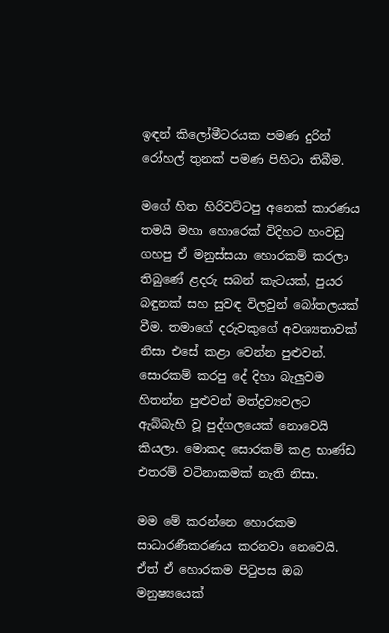ඉඳන් කිලෝමීටරයක පමණ දුරින් රෝහල් තුනක් පමණ පිහිටා තිබීම.

මගේ හිත හිරිවට්ටපු අනෙක් කාරණය තමයි මහා හොරෙක් විදිහට හංවඩු ගහපු ඒ මනුස්සයා හොරකම් කරලා තිබුණේ ළදරු සබන් කැටයක්, පුයර බඳුනක් සහ සුවඳ විලවුන් බෝතලයක් වීම. තමාගේ දරුවකුගේ අවශ්‍යතාවක් නිසා එසේ කළා වෙන්න පුළුවන්. සොරකම් කරපු දේ දිහා බැලුවම හිතන්න පුළුවන් මත්ද්‍රව්‍යවලට ඇබ්බැහි වූ පුද්ගලයෙක් නොවෙයි කියලා. මොකද සොරකම් කළ භාණ්ඩ එතරම් වටිනාකමක් නැති නිසා.

මම මේ කරන්නෙ හොරකම සාධාරණීකරණය කරනවා නෙවෙයි. ඒත් ඒ හොරකම පිටුපස ඔබ මනුෂ්‍යයෙක්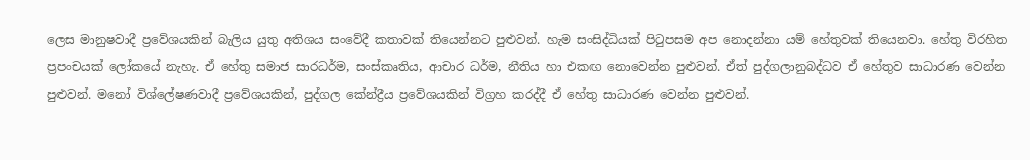ලෙස මානුෂවාදී ප්‍රවේශයකින් බැලිය යුතු අතිශය සංවේදී කතාවක් තියෙන්නට පුළුවන්. හැම සංසිද්ධියක් පිටුපසම අප නොදන්නා යම් හේතුවක් තියෙනවා. හේතු විරහිත ප්‍රපංචයක් ලෝකයේ නැහැ. ඒ හේතු සමාජ සාරධර්ම, සංස්කෘතිය, ආචාර ධර්ම, නීතිය හා එකඟ නොවෙන්න පුළුවන්. ඒත් පුද්ගලානුබද්ධව ඒ හේතුව සාධාරණ වෙන්න පුළුවන්. මනෝ විශ්ලේෂණවාදී ප්‍රවේශයකින්, පුද්ගල කේන්ද්‍රීය ප්‍රවේශයකින් විග්‍රහ කරද්දී ඒ හේතු සාධාරණ වෙන්න පුළුවන්.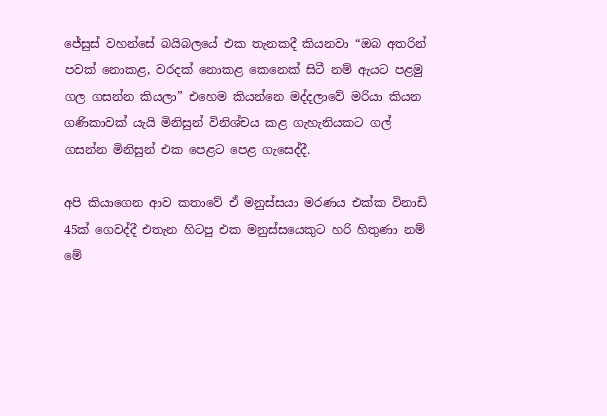ජේසුස් වහන්සේ බයිබලයේ එක තැනකදී කියනවා “ඔබ අතරින් පවක් නොකළ, වරදක් නොකළ කෙනෙක් සිටී නම් ඇයට පළමු ගල ගසන්න කියලා” එහෙම කියන්නෙ මද්දලාවේ මරියා කියන ගණිකාවක් යැයි මිනිසුන් විනිශ්චය කළ ගැහැනියකට ගල් ගසන්න මිනිසුන් එක පෙළට පෙළ ගැසෙද්දී.

අපි කියාගෙන ආව කතාවේ ඒ මනුස්සයා මරණය එක්ක විනාඩි 45ක් ගෙවද්දී එතැන හිටපු එක මනුස්සයෙකුට හරි හිතුණා නම් මේ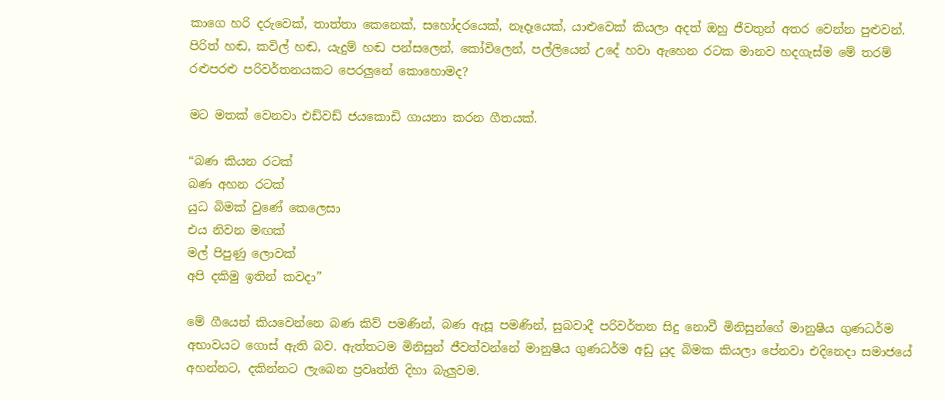කාගෙ හරි දරුවෙක්, තාත්තා කෙනෙක්, සහෝදරයෙක්, නෑදෑයෙක්, යාළුවෙක් කියලා අදත් ඔහු ජීවතුන් අතර වෙන්න පුළුවන්. පිරිත් හඬ, කවිල් හඬ, යැදුම් හඬ පන්සලෙන්, කෝවිලෙන්, පල්ලියෙන් උදේ හවා ඇහෙන රටක මානව හදගැස්ම මේ තරම් රළුපරළු පරිවර්තනයකට පෙරලුනේ කොහොමද?

මට මතක් වෙනවා එඩ්වඩ් ජයකොඩි ගායනා කරන ගීතයක්.

“බණ කියන රටක්
බණ අහන රටක්
යුධ බිමක් වුණේ කෙලෙසා
එය නිවන මඟක්
මල් පිපුණු ලොවක්
අපි දකිමු ඉතින් කවදා”

මේ ගීයෙන් කියවෙන්නෙ බණ කිව් පමණින්, බණ ඇසූ පමණින්, සුබවාදී පරිවර්තන සිදු නොවී මිනිසුන්ගේ මානුෂීය ගුණධර්ම අභාවයට ගොස් ඇති බව. ඇත්තටම මිනිසුන් ජීවත්වන්නේ මානුෂීය ගුණධර්ම අඩු යුද බිමක කියලා පේනවා එදිනෙදා සමාජයේ අහන්නට, දකින්නට ලැබෙන ප්‍රවෘත්ති දිහා බැලුවම.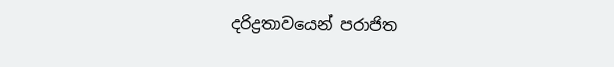දරිද්‍රතාවයෙන් පරාජිත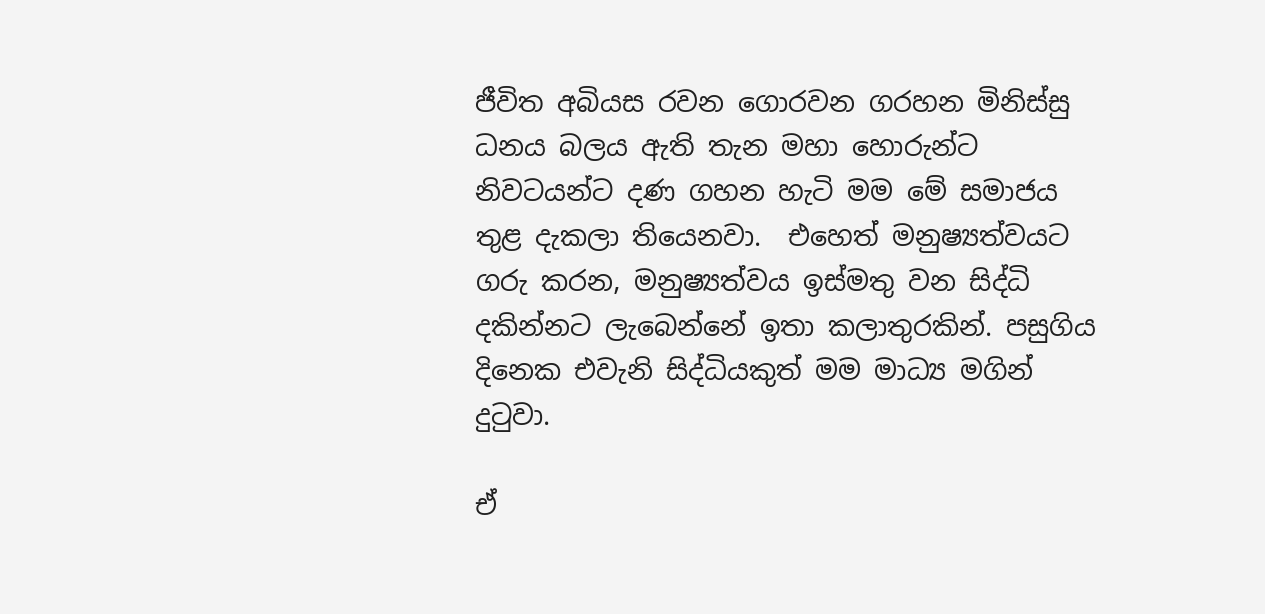ජීවිත අබියස රවන ගොරවන ගරහන මිනිස්සු ධනය බලය ඇති තැන මහා හොරුන්ට නිවටයන්ට දණ ගහන හැටි මම මේ සමාජය තුළ දැකලා තියෙනවා.  එහෙත් මනුෂ්‍යත්වයට ගරු කරන, මනුෂ්‍යත්වය ඉස්මතු වන සිද්ධි දකින්නට ලැබෙන්නේ ඉතා කලාතුරකින්. පසුගිය දිනෙක එවැනි සිද්ධියකුත් මම මාධ්‍ය මගින් දුටුවා.

ඒ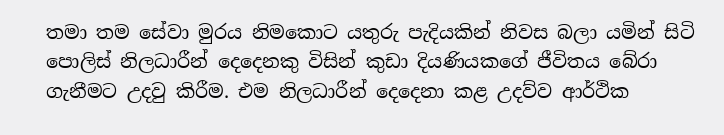තමා තම සේවා මුරය නිමකොට යතුරු පැදියකින් නිවස බලා යමින් සිටි පොලිස් නිලධාරීන් දෙදෙනකු විසින් කුඩා දියණියකගේ ජීවිතය බේරා ගැනීමට උදවු කිරීම. එම නිලධාරීන් දෙදෙනා කළ උදව්ව ආර්ථික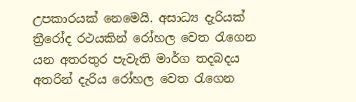උපකාරයක් නෙමෙයි. අසාධ්‍ය දැරියක් ත්‍රීරෝද රථයකින් රෝහල වෙත රැගෙන යන අතරතුර පැවැති මාර්ග තදබදය අතරින් දැරිය රෝහල වෙත රැගෙන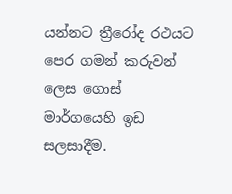යන්නට ත්‍රීරෝද රථයට පෙර ගමන් කරුවන් ලෙස ගොස් මාර්ගයෙහි ඉඩ සලසාදීම.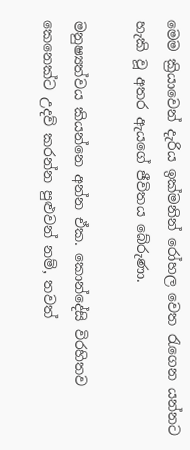මෙම ක්‍රියාවෙන් දැරිය ඉක්මනින් රෝහල වෙත රැගෙන යන්නට හැකි වූ අතර ඇයගේ ජීවිතය බේරුණා.

මනුෂ්‍යත්වය කියන්නෙ අන්න ඒක. කොන්දේසි විරහිතව කෙනෙක්ට උදව් කරන්න පුළුවන් නම්, තවත්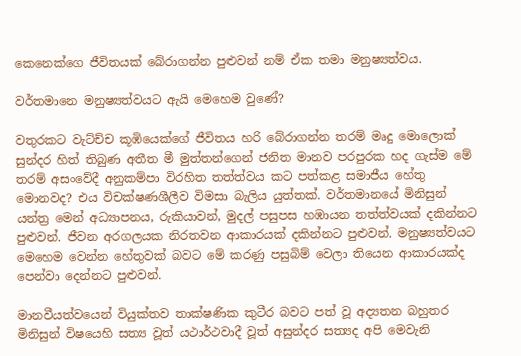කෙනෙක්ගෙ ජීවිතයක් බේරාගන්න පුළුවන් නම් ඒක තමා මනුෂ්‍යත්වය.

වර්තමානෙ මනුෂ්‍යත්වයට ඇයි මෙහෙම වුණේ?

වතුරකට වැට්ච්ච කූඹියෙක්ගේ ජීවිතය හරි බේරාගන්න තරම් මෘදු මොලොක් සුන්දර හිත් තිබුණ අතීත මී මුත්තන්ගෙන් ජනිත මානව පරපුරක හද ගැස්ම මේ තරම් අසංවේදී අනුකම්පා විරහිත තත්ත්වය කට පත්කළ සමාජීය හේතු මොනවද? එය විචක්ෂණශීලීව විමසා බැලිය යුත්තක්. වර්තමානයේ මිනිසුන් යන්ත්‍ර මෙන් අධ්‍යාපනය, රුකියාවන්, මුදල් පසුපස හඹායන තත්ත්වයක් දකින්නට පුළුවන්. ජීවන අරගලයක නිරතවන ආකාරයක් දකින්නට පුළුවන්. මනුෂ්‍යත්වයට මෙහෙම වෙන්න හේතුවක් බවට මේ කරණු පසුබිම් වෙලා තියෙන ආකාරයක්ද පෙන්වා දෙන්නට පුළුවන්.

මානවීයත්වයෙන් වියුක්තව තාක්ෂණික කුටීර බවට පත් වූ අද්‍යතන බහුතර මිනිසුන් විෂයෙහි සත්‍ය වූත් යථාර්ථවාදී වූත් අසුන්දර සත්‍යද අපි මෙවැනි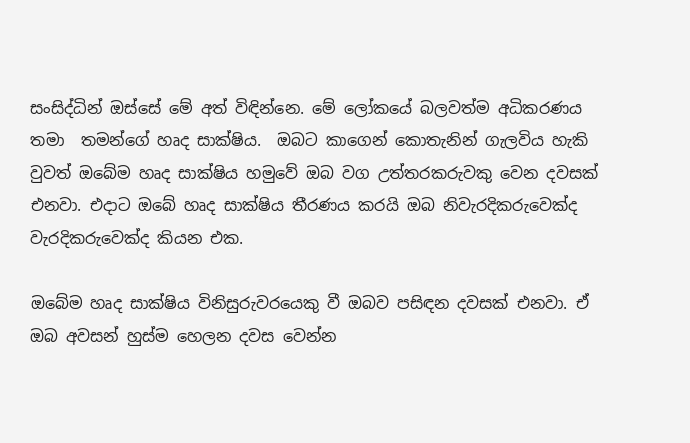සංසිද්ධින් ඔස්සේ මේ අත් විඳින්නෙ. මේ ලෝකයේ බලවත්ම අධිකරණය තමා  තමන්ගේ හෘද සාක්ෂිය.  ඔබට කාගෙන් කොතැනින් ගැලවිය හැකි වුවත් ඔබේම හෘද සාක්ෂිය හමුවේ ඔබ වග උත්තරකරුවකු වෙන දවසක් එනවා. එදාට ඔබේ හෘද සාක්ෂිය තීරණය කරයි ඔබ නිවැරදිකරුවෙක්ද වැරදිකරුවෙක්ද කියන එක.

ඔබේම හෘද සාක්ෂිය විනිසුරුවරයෙකු වී ඔබව පසිඳන දවසක් එනවා. ඒ ඔබ අවසන් හුස්ම හෙලන දවස වෙන්න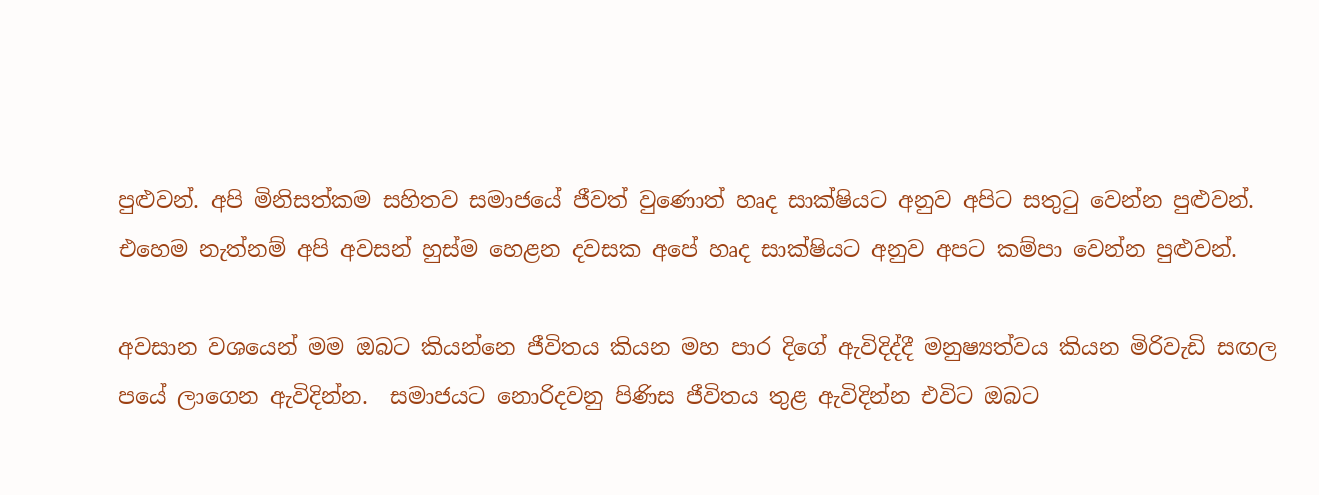පුළුවන්. අපි මිනිසත්කම සහිතව සමාජයේ ජීවත් වුණොත් හෘද සාක්ෂියට අනුව අපිට සතුටු වෙන්න පුළුවන්. එහෙම නැත්නම් අපි අවසන් හුස්ම හෙළන දවසක අපේ හෘද සාක්ෂියට අනුව අපට කම්පා වෙන්න පුළුවන්.

අවසාන වශයෙන් මම ඔබට කියන්නෙ ජීවිතය කියන මහ පාර දිගේ ඇවිදිද්දී මනුෂ්‍යත්වය කියන මිරිවැඩි සඟල පයේ ලාගෙන ඇවිදින්න.  සමාජයට නොරිදවනු පිණිස ජීවිතය තුළ ඇවිදින්න එවිට ඔබට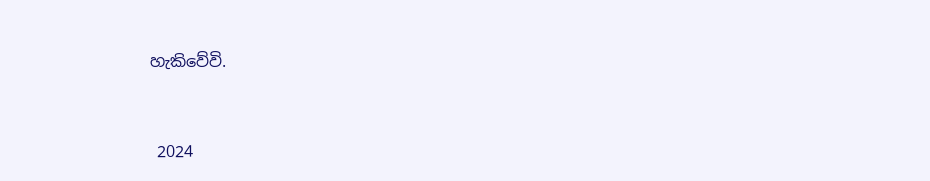හැකිවේවි.



 2024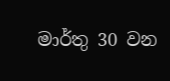මාර්තු 30 වන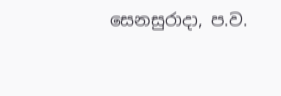සෙනසුරාදා, ප.ව.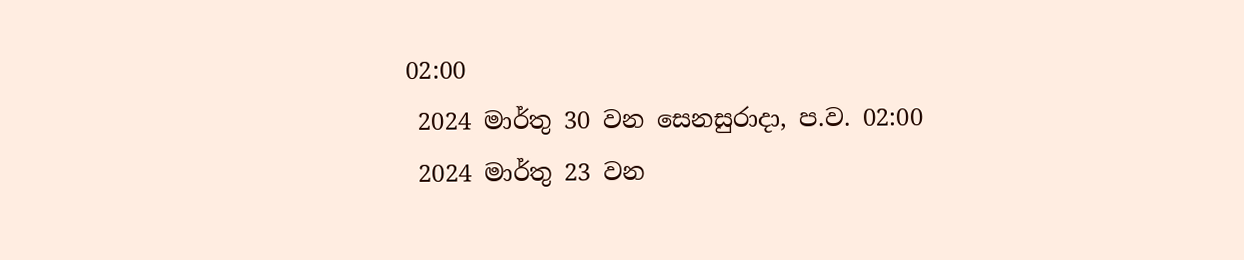02:00
 2024 මාර්තු 30 වන සෙනසුරාදා, ප.ව. 02:00
 2024 මාර්තු 23 වන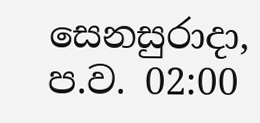සෙනසුරාදා, ප.ව. 02:00